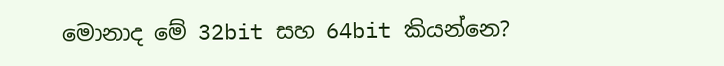මොනාද මේ 32bit සහ 64bit කියන්නෙ?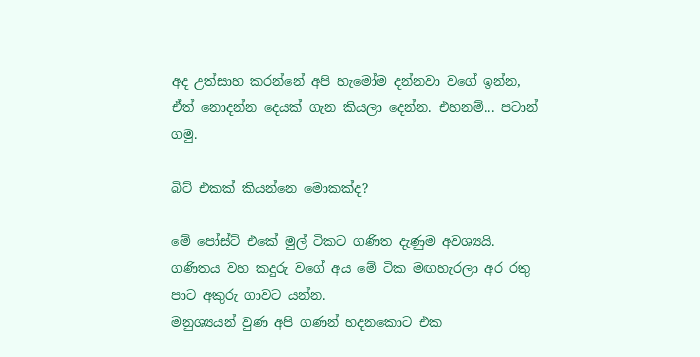අද උත්සාහ කරන්නේ අපි හැමෝම දන්නවා වගේ ඉන්න, ඒත් නොදන්න දෙයක් ගැන කියලා දෙන්න. එහනම්... පටාන් ගමු.

බිට් එකක් කියන්නෙ මොකක්ද?

මේ පෝස්ට් එකේ මුල් ටිකට ගණිත දැණුම අවශ්‍යයි. ගණිතය වහ කදුරු වගේ අය මේ ටික මඟහැරලා අර රතු පාට අකුරු ගාවට යන්න.
මනුශ්‍යයන් වුණ අපි ගණන් හදනකොට එක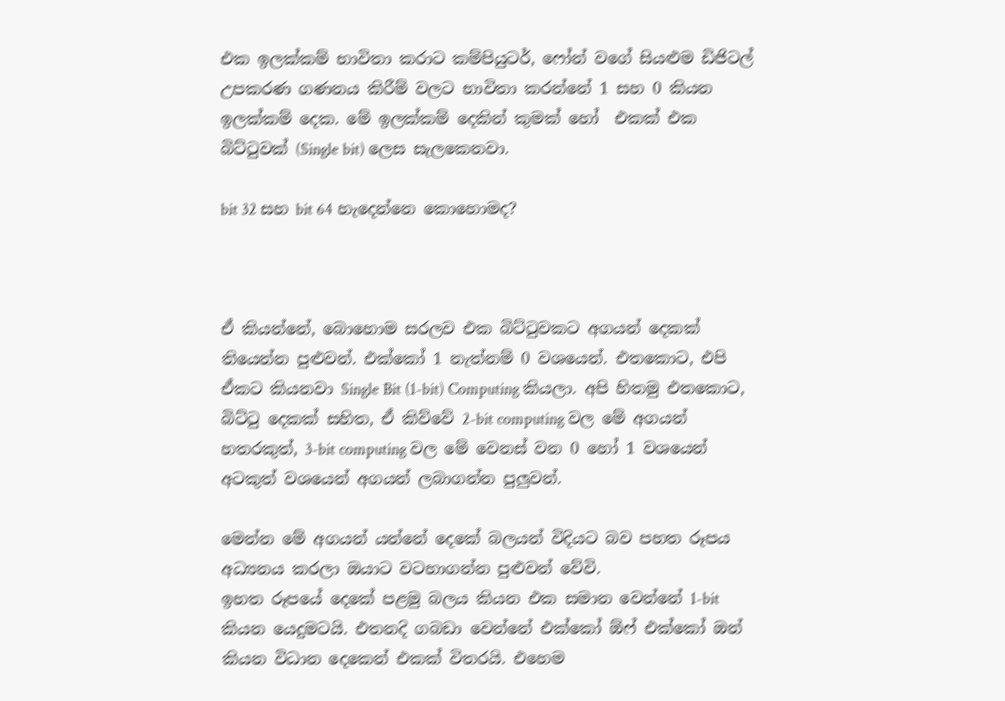එක ඉලක්කම් භාවිතා කරාට කම්පියුටර්, ෆෝන් වගේ සියළුම ඩිජිටල් උපකරණ ගණනය කිරීම් වලට භාවිතා කරන්නේ 1 සහ 0 කියන ඉලක්කම් දෙක. මේ ඉලක්කම් දෙකින් කුමක් හෝ  එකක් එක බිට්ටුවක් (Single bit) ලෙස සැලකෙනවා.

bit 32 සහ bit 64 හැදෙන්නෙ කොහොමද?



ඒ කියන්නේ, බොහොම සරලව එක බිට්ටුවකට අගයන් දෙකක් තියෙන්න පුළුවන්. එක්කෝ 1 නැත්නම් 0 වශයෙන්. එතකොට, එපි ඒකට කියනවා Single Bit (1-bit) Computing කියලා. අපි හිතමු එතකොට, බිට්ටු දෙකක් සහිත, ඒ කිව්වේ 2-bit computing වල මේ අගයන් හතරකුත්, 3-bit computing වල මේ වෙනස් වන 0 හෝ 1 වශයෙන් අටකුත් වශයෙන් අගයන් ලබාගන්න පුලුවන්.

මෙන්න මේ අගයන් යන්නේ දෙකේ බලයන් විදියට බව පහත රූපය අධ්‍යනය කරලා ඔයාට වටහාගන්න පුළුවන් වේවි.
ඉහත රූපයේ දෙකේ පළමු බලය කියන එක සමාන වෙන්නේ 1-bit කියන යෙදුමටයි. එතනදි ගබඩා වෙන්නේ එක්කෝ ඕෆ් එක්කෝ ඔන් කියන විධාන දෙකෙන් එකක් විතරයි. එහෙම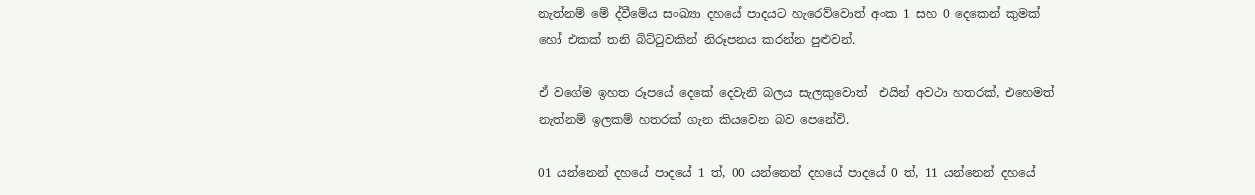නැත්නම් මේ ද්වීමේය සංඛ්‍යා දහයේ පාදයට හැරෙව්වොත් අංක 1 සහ 0 දෙකෙන් කුමක් හෝ එකක් තනි බිට්ටුවකින් නිරූපනය කරන්න පුළුවන්.

ඒ වගේම ඉහත රූපයේ දෙකේ දෙවැනි බලය සැලකුවොත්  එයින් අවථා හතරක්, එහෙමත් නැත්නම් ඉලකම් හතරක් ගැන කියවෙන බව පෙනේවි.

01 යන්නෙන් දහයේ පාදයේ 1 ත්, 00 යන්නෙන් දහයේ පාදයේ 0 ත්, 11 යන්නෙන් දහයේ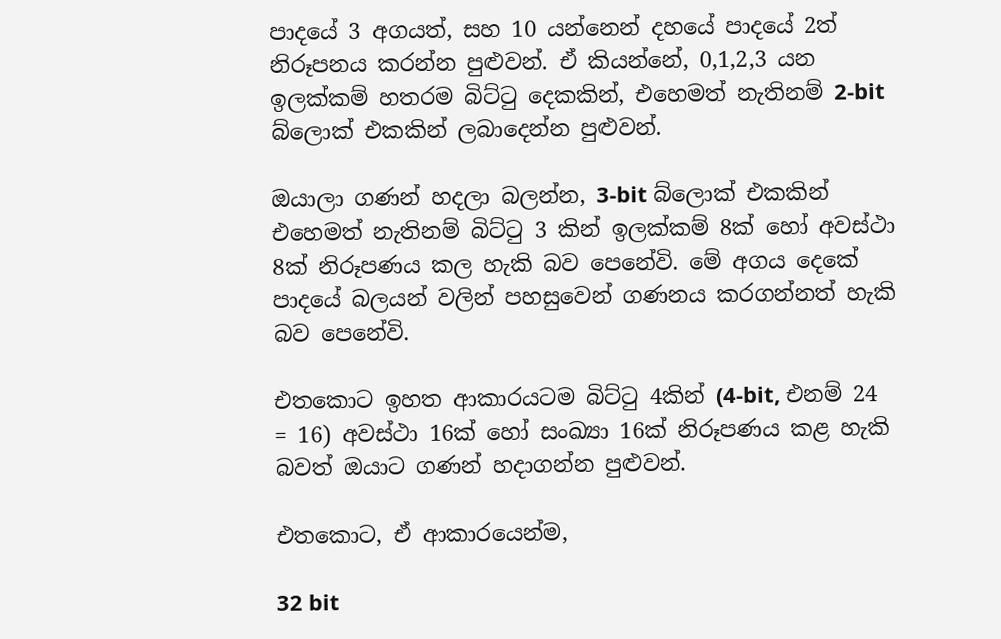පාදයේ 3 අගයත්, සහ 10 යන්නෙන් දහයේ පාදයේ 2ත් නිරූපනය කරන්න පුළුවන්. ඒ කියන්නේ, 0,1,2,3 යන ඉලක්කම් හතරම බිට්ටු දෙකකින්, එහෙමත් නැතිනම් 2-bit බ්ලොක් එකකින් ලබාදෙන්න පුළුවන්.

ඔයාලා ගණන් හදලා බලන්න, 3-bit බ්ලොක් එකකින් එහෙමත් නැතිනම් බිට්ටු 3 කින් ඉලක්කම් 8ක් හෝ අවස්ථා 8ක් නිරූපණය කල හැකි බව පෙනේවි. මේ අගය දෙකේ පාදයේ බලයන් වලින් පහසුවෙන් ගණනය කරගන්නත් හැකි බව පෙනේවි.

එතකොට ඉහත ආකාරයටම බිට්ටු 4කින් (4-bit, එනම් 24 = 16) අවස්ථා 16ක් හෝ සංඛ්‍යා 16ක් නිරූපණය කළ හැකි බවත් ඔයාට ගණන් හදාගන්න පුළුවන්.

එතකොට, ඒ ආකාරයෙන්ම,

32 bit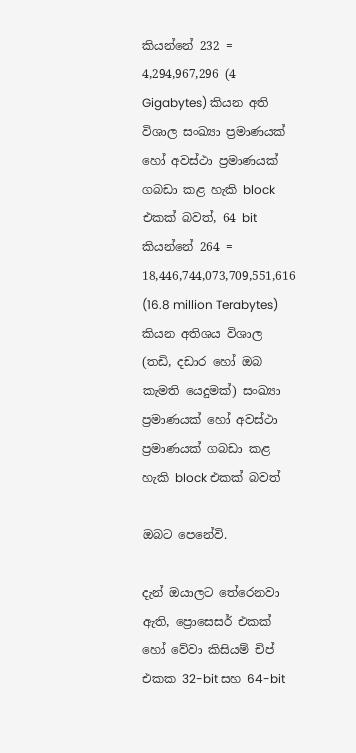කියන්නේ 232 = 4,294,967,296 (4 Gigabytes) කියන අති විශාල සංඛ්‍යා ප්‍රමාණයක් හෝ අවස්ථා ප්‍රමාණයක් ගබඩා කළ හැකි block එකක් බවත්, 64 bit කියන්නේ 264 = 18,446,744,073,709,551,616 (16.8 million Terabytes) කියන අතිශය විශාල (තඩි, දඩාර හෝ ඔබ කැමති යෙදුමක්) සංඛ්‍යා ප්‍රමාණයක් හෝ අවස්ථා ප්‍රමාණයක් ගබඩා කළ හැකි block එකක් බවත්

ඔබට පෙනේවි.

දැන් ඔයාලට තේරෙනවා ඇති, ප්‍රොසෙසර් එකක් හෝ වේවා කිසියම් චිප් එකක 32-bit සහ 64-bit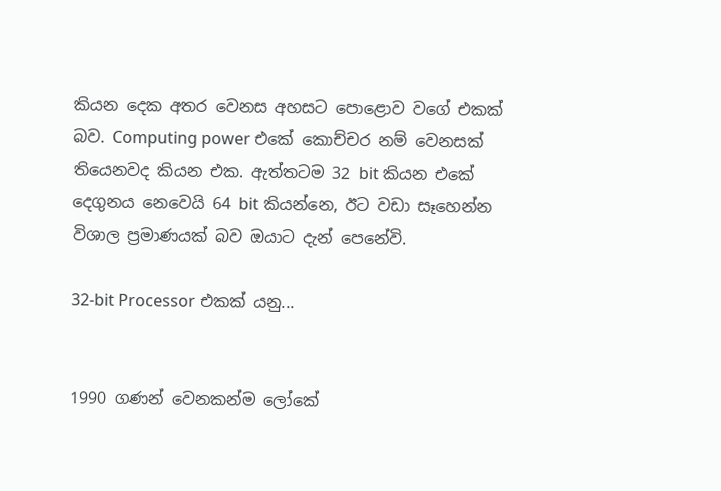කියන දෙක අතර වෙනස අහසට පොළොව වගේ එකක් බව. Computing power එකේ කොච්චර නම් වෙනසක් තියෙනවද කියන එක. ඇත්තටම 32 bit කියන එකේ දෙගුනය නෙවෙයි 64 bit කියන්නෙ, ඊට වඩා සෑහෙන්න විශාල ප්‍රමාණයක් බව ඔයාට දැන් පෙනේවි.

32-bit Processor එකක් යනු...


1990 ගණන් වෙනකන්ම ලෝකේ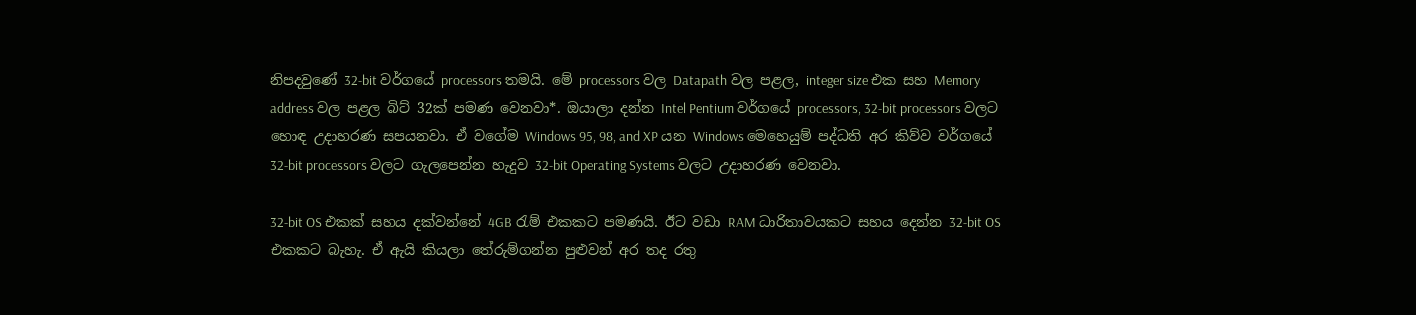නිපදවුණේ 32-bit වර්ගයේ processors තමයි. මේ processors වල Datapath වල පළල, integer size එක සහ Memory address වල පළල බිට් 32ක් පමණ වෙනවා*. ඔයාලා දන්න Intel Pentium වර්ගයේ processors, 32-bit processors වලට හොඳ උදාහරණ සපයනවා. ඒ වගේම Windows 95, 98, and XP යන Windows මෙහෙයුම් පද්ධති අර කිව්ව වර්ගයේ 32-bit processors වලට ගැලපෙන්න හැදුව 32-bit Operating Systems වලට උදාහරණ වෙනවා.

32-bit OS එකක් සහය දක්වන්නේ 4GB රැම් එකකට පමණයි. ඊට වඩා RAM ධාරිතාවයකට සහය දෙන්න 32-bit OS එකකට බැහැ. ඒ ඇයි කියලා තේරුම්ගන්න පුළුවන් අර තද රතු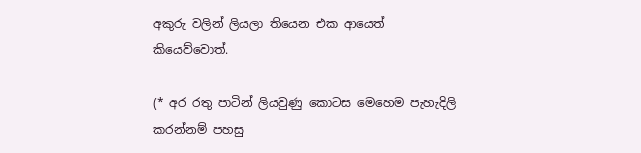අකුරු වලින් ලියලා තියෙන එක ආයෙත් කියෙව්වොත්.

(* අර රතු පාටින් ලියවුණු කොටස මෙහෙම පැහැදිලි කරන්නම් පහසු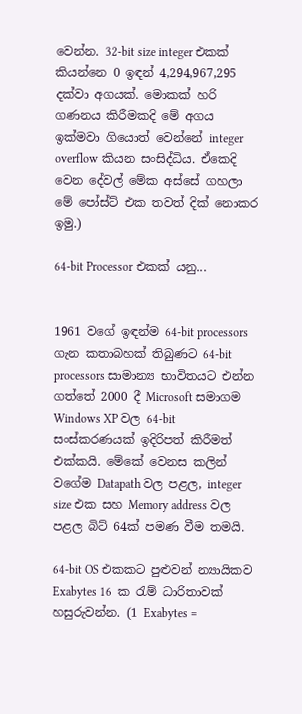වෙන්න. 32-bit size integer එකක් කියන්නෙ 0 ඉඳන් 4,294,967,295 දක්වා අගයක්. මොකක් හරි ගණනය කිරීමකදි මේ අගය ඉක්මවා ගියොත් වෙන්නේ integer overflow කියන සංසිද්ධිය. ඒකෙදි වෙන දේවල් මේක අස්සේ ගහලා මේ පෝස්ට් එක තවත් දික් නොකර ඉමු.)

64-bit Processor එකක් යනු...


1961 වගේ ඉඳන්ම 64-bit processors ගැන කතාබහක් තිබුණට 64-bit processors සාමාන්‍ය භාවිතයට එන්න ගත්තේ 2000 දී Microsoft සමාගම Windows XP වල 64-bit සංස්කරණයක් ඉදිරිපත් කිරීමත් එක්කයි. මේකේ වෙනස කලින් වගේම Datapath වල පළල, integer size එක සහ Memory address වල පළල බිට් 64ක් පමණ වීම තමයි.

64-bit OS එකකට පුළුවන් න්‍යායිකව Exabytes 16  ක රැම් ධාරිතාවක් හසුරුවන්න. (1 Exabytes =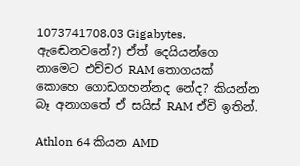1073741708.03 Gigabytes. ඇඬෙනවනේ?) ඒත් දෙයියන්ගෙ නාමෙට එච්චර RAM තොගයක් කොහෙ ගොඩගහන්නද නේද? කියන්න බෑ අනාගතේ ඒ සයිස් RAM ඒවි ඉතින්.

Athlon 64 කියන AMD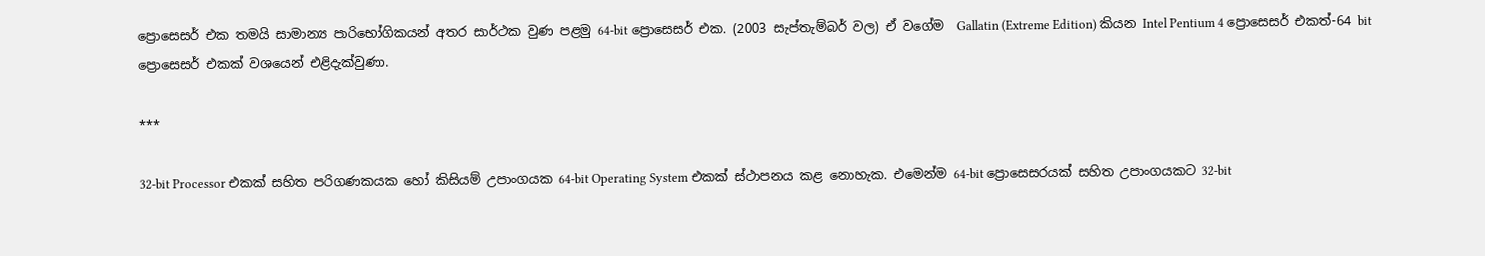ප්‍රොසෙසර් එක තමයි සාමාන්‍ය පාරිභෝගිකයන් අතර සාර්ථක වුණ පළමු 64-bit ප්‍රොසෙසර් එක. (2003 සැප්තැම්බර් වල) ඒ වගේම  Gallatin (Extreme Edition) කියන Intel Pentium 4 ප්‍රොසෙසර් එකත්-64 bit ප්‍රොසෙසර් එකක් වශයෙන් එළිදැක්වුණා.

***

32-bit Processor එකක් සහිත පරිගණකයක හෝ කිසියම් උපාංගයක 64-bit Operating System එකක් ස්ථාපනය කළ නොහැක. එමෙන්ම 64-bit ප්‍රොසෙසරයක් සහිත උපාංගයකට 32-bit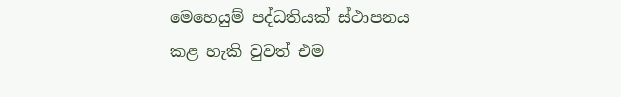මෙහෙයුම් පද්ධතියක් ස්ථාපනය කළ හැකි වුවත් එම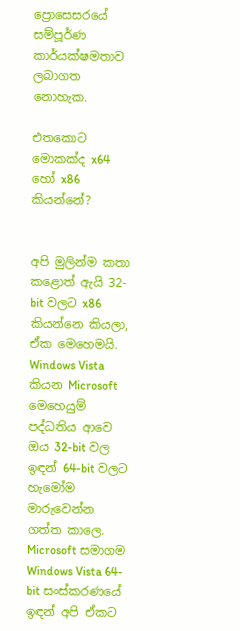ප්‍රොසෙසරයේ සම්පූර්ණ කාර්යක්ෂමතාව ලබාගත නොහැක.

එතකොට මොකක්ද x64 හෝ x86 කියන්නේ?


අපි මුලින්ම කතා කළොත් ඇයි 32-bit වලට x86 කියන්නෙ කියලා, ඒක මෙහෙමයි. Windows Vista කියන Microsoft මෙහෙයුම් පද්ධතිය ආවෙ ඔය 32-bit වල ඉඳන් 64-bit වලට හැමෝම මාරුවෙන්න ගත්ත කාලෙ. Microsoft සමාගම Windows Vista 64-bit සංස්කරණයේ ඉඳන් අපි ඒකට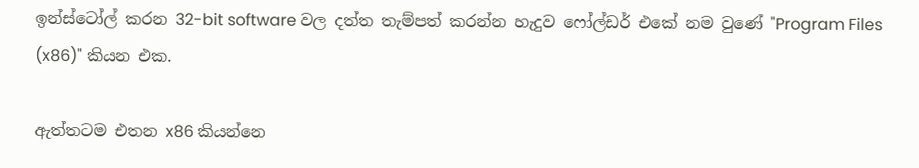ඉන්ස්ටෝල් කරන 32-bit software වල දත්ත තැම්පත් කරන්න හැදුව ෆෝල්ඩර් එකේ නම වුණේ "Program Files (x86)" කියන එක.

ඇත්තටම එතන x86 කියන්නෙ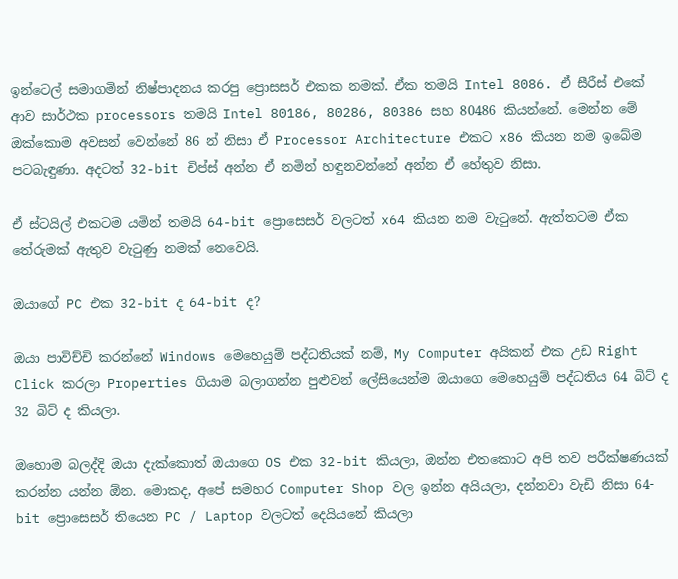ඉන්ටෙල් සමාගමින් නිෂ්පාදනය කරපු ප්‍රොසසර් එකක නමක්. ඒක තමයි Intel 8086. ඒ සීරීස් එකේ ආව සාර්ථක processors තමයි Intel 80186, 80286, 80386 සහ 80486 කියන්නේ. මෙන්න මේ ඔක්කොම අවසන් වෙන්නේ 86 න් නිසා ඒ Processor Architecture එකට x86 කියන නම ඉබේම පටබැඳුණා. අදටත් 32-bit චිප්ස් අන්න ඒ නමින් හඳුනවන්නේ අන්න ඒ හේතුව නිසා.

ඒ ස්ටයිල් එකටම යමින් තමයි 64-bit ප්‍රොසෙසර් වලටත් x64 කියන නම වැටුනේ. ඇත්තටම ඒක තේරුමක් ඇතුව වැටුණු නමක් නෙවෙයි.

ඔයාගේ PC එක 32-bit ද 64-bit ද?

ඔයා පාවිච්චි කරන්නේ Windows මෙහෙයුම් පද්ධතියක් නම්, My Computer අයිකන් එක උඩ Right Click කරලා Properties ගියාම බලාගන්න පුළුවන් ලේසියෙන්ම ඔයාගෙ මෙහෙයුම් පද්ධතිය 64 බිට් ද 32 බිට් ද කියලා.

ඔහොම බලද්දි ඔයා දැක්කොත් ඔයාගෙ OS එක 32-bit කියලා, ඔන්න එතකොට අපි තව පරීක්ෂණයක් කරන්න යන්න ඕන. මොකද, අපේ සමහර Computer Shop වල ඉන්න අයියලා, දන්නවා වැඩි නිසා 64-bit ප්‍රොසෙසර් තියෙන PC / Laptop වලටත් දෙයියනේ කියලා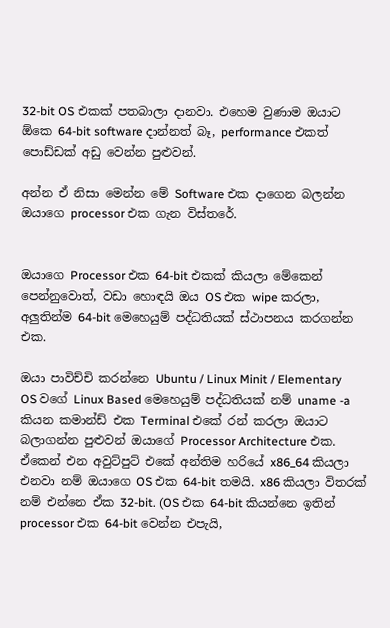32-bit OS එකක් පතබාලා දානවා. එහෙම වුණාම ඔයාට ඕකෙ 64-bit software දාන්නත් බෑ, performance එකත් පොඩ්ඩක් අඩු වෙන්න පුළුවන්.

අන්න ඒ නිසා මෙන්න මේ Software එක දාගෙන බලන්න ඔයාගෙ processor එක ගැන විස්තරේ.


ඔයාගෙ Processor එක 64-bit එකක් කියලා මේකෙන් පෙන්නුවොත්, වඩා හොඳයි ඔය OS එක wipe කරලා, අලුතින්ම 64-bit මෙහෙයුම් පද්ධතියක් ස්ථාපනය කරගන්න එක.

ඔයා පාවිච්චි කරන්නෙ Ubuntu / Linux Minit / Elementary OS වගේ Linux Based මෙහෙයුම් පද්ධතියක් නම් uname -a කියන කමාන්ඩ් එක Terminal එකේ රන් කරලා ඔයාට බලාගන්න පුළුවන් ඔයාගේ Processor Architecture එක. ඒකෙන් එන අවුට්පුට් එකේ අන්තිම හරියේ x86_64 කියලා එනවා නම් ඔයාගෙ OS එක 64-bit තමයි. x86 කියලා විතරක් නම් එන්නෙ ඒක 32-bit. (OS එක 64-bit කියන්නෙ ඉතින් processor එක 64-bit වෙන්න එපැයි,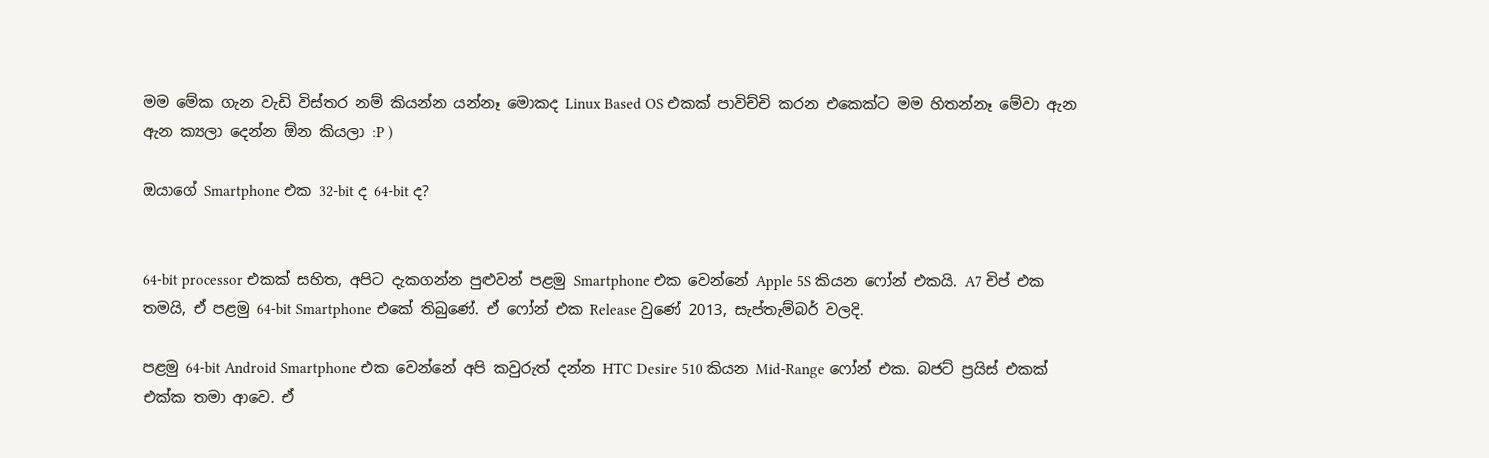මම මේක ගැන වැඩි විස්තර නම් කියන්න යන්නෑ මොකද Linux Based OS එකක් පාවිච්චි කරන එකෙක්ට මම හිතන්නෑ මේවා ඇන ඇන ක්‍යලා දෙන්න ඕන කියලා :P )

ඔයාගේ Smartphone එක 32-bit ද 64-bit ද?


64-bit processor එකක් සහිත, අපිට දැකගන්න පුළුවන් පළමු Smartphone එක වෙන්නේ Apple 5S කියන ෆෝන් එකයි. A7 චිප් එක තමයි, ඒ පළමු 64-bit Smartphone එකේ තිබුණේ. ඒ ෆෝන් එක Release වුණේ 2013, සැප්තැම්බර් වලදි.

පළමු 64-bit Android Smartphone එක වෙන්නේ අපි කවුරුත් දන්න HTC Desire 510 කියන Mid-Range ෆෝන් එක. බජට් ප්‍රයිස් එකක් එක්ක තමා ආවෙ. ඒ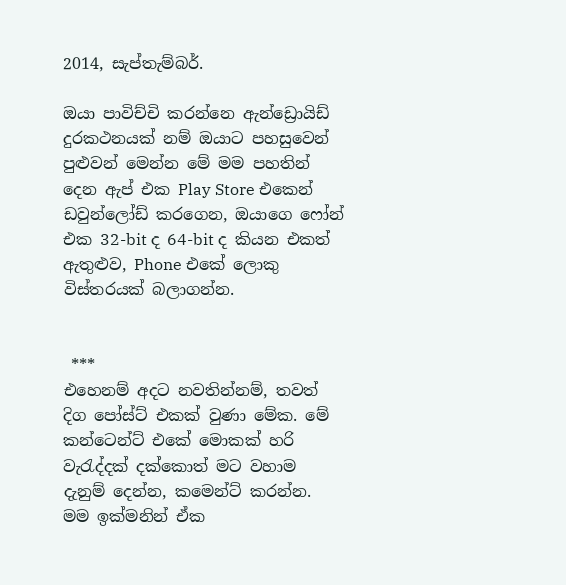2014, සැප්තැම්බර්.

ඔයා පාවිච්චි කරන්නෙ ඇන්ඩ්‍රොයිඩ් දුරකථනයක් නම් ඔයාට පහසුවෙන් පුළුවන් මෙන්න මේ මම පහතින් දෙන ඇප් එක Play Store එකෙන් ඩවුන්ලෝඩ් කරගෙන, ඔයාගෙ ෆෝන් එක 32-bit ද 64-bit ද කියන එකත් ඇතුළුව, Phone එකේ ලොකු විස්තරයක් බලාගන්න.


 ***
එහෙනම් අදට නවතින්නම්, තවත් දිග පෝස්ට් එකක් වුණා මේක. මේ කන්ටෙන්ට් එකේ මොකක් හරි වැරැද්දක් දක්කොත් මට වහාම දැනුම් දෙන්න, කමෙන්ට් කරන්න. මම ඉක්මනින් ඒක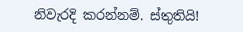නිවැරදි කරන්නම්. ස්තුතියි!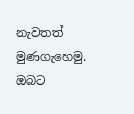නැවතත් මුණගැහෙමු. ඔබට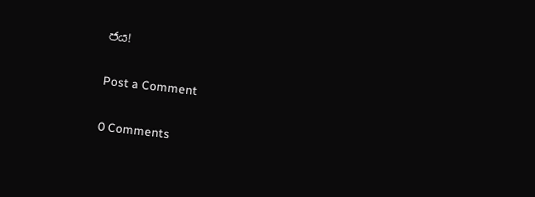ජය!

Post a Comment

0 Comments